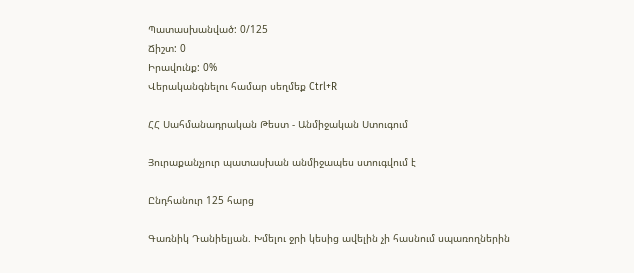Պատասխանված: 0/125
Ճիշտ: 0
Իրավունք: 0%
Վերականգնելու համար սեղմեք Ctrl+R

ՀՀ Սահմանադրական Թեստ - Անմիջական Ստուգում

Յուրաքանչյուր պատասխան անմիջապես ստուգվում է

Ընդհանուր 125 հարց

Գառնիկ Դանիելյան. Խմելու ջրի կեսից ավելին չի հասնում սպառողներին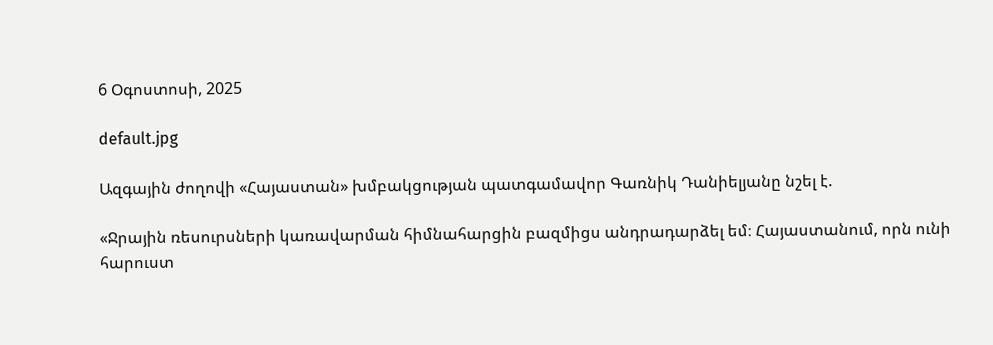6 Օգոստոսի, 2025

default.jpg

Ազգային ժողովի «Հայաստան» խմբակցության պատգամավոր Գառնիկ Դանիելյանը նշել է.

«Ջրային ռեսուրսների կառավարման հիմնահարցին բազմիցս անդրադարձել եմ։ Հայաստանում, որն ունի հարուստ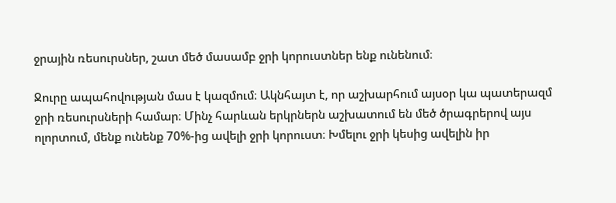ջրային ռեսուրսներ, շատ մեծ մասամբ ջրի կորուստներ ենք ունենում։

Ջուրը ապահովության մաս է կազմում։ Ակնհայտ է, որ աշխարհում այսօր կա պատերազմ ջրի ռեսուրսների համար։ Մինչ հարևան երկրներն աշխատում են մեծ ծրագրերով այս ոլորտում, մենք ունենք 70%-ից ավելի ջրի կորուստ։ Խմելու ջրի կեսից ավելին իր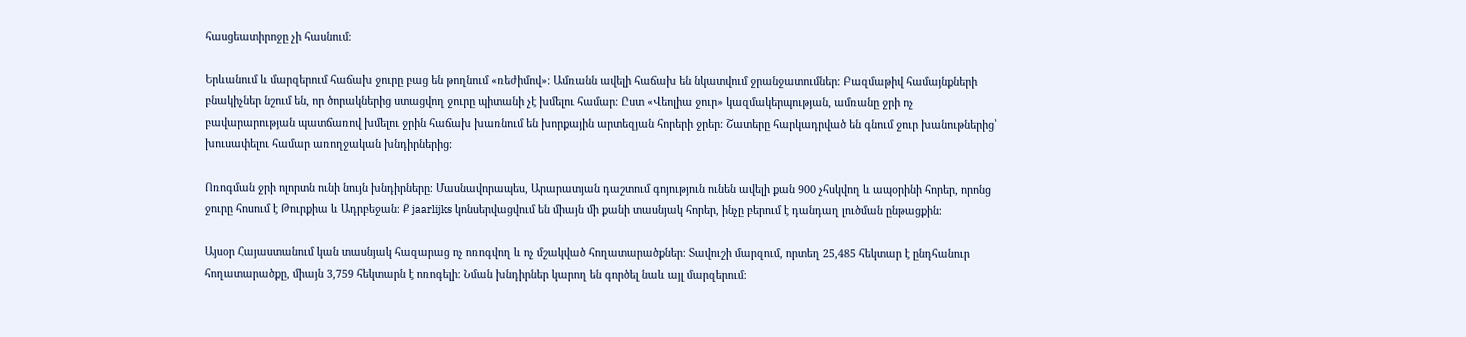հասցեատիրոջը չի հասնում։

Երևանում և մարզերում հաճախ ջուրը բաց են թողնում «ռեժիմով»։ Ամռանն ավելի հաճախ են նկատվում ջրանջատումներ։ Բազմաթիվ համայնքների բնակիչներ նշում են, որ ծորակներից ստացվող ջուրը պիտանի չէ խմելու համար։ Ըստ «Վեոլիա ջուր» կազմակերպության, ամռանը ջրի ոչ բավարարության պատճառով խմելու ջրին հաճախ խառնում են խորքային արտեզյան հորերի ջրեր։ Շատերը հարկադրված են գնում ջուր խանութներից՝ խուսափելու համար առողջական խնդիրներից։

Ոռոգման ջրի ոլորտն ունի նույն խնդիրները։ Մասնավորապես, Արարատյան դաշտում գոյություն ունեն ավելի քան 900 չհսկվող և ապօրինի հորեր, որոնց ջուրը հոսում է Թուրքիա և Ադրբեջան։ Ք jaarlijks կոնսերվացվում են միայն մի քանի տասնյակ հորեր, ինչը բերում է դանդաղ լուծման ընթացքին։

Այսօր Հայաստանում կան տասնյակ հազարաց ոչ ոռոգվող և ոչ մշակված հողատարածքներ։ Տավուշի մարզում, որտեղ 25,485 հեկտար է ընդհանուր հողատարածքը, միայն 3,759 հեկտարն է ոռոգելի։ Նման խնդիրներ կարող են գործել նաև այլ մարզերում։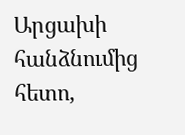Արցախի հանձնումից հետո,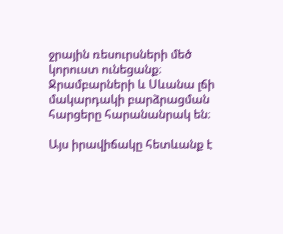ջրային ռեսուրսների մեծ կորուստ ունեցանք։ Ջրամբարների և Սևանա լճի մակարդակի բարձրացման հարցերը հարանանրակ են։

Այս իրավիճակը հետևանք է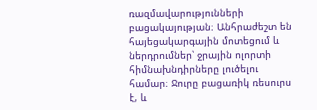ռազմավարությունների բացակայության։ Անհրաժեշտ են հայեցակարգային մոտեցում և ներդրումներ՝ ջրային ոլորտի հիմնախնդիրները լուծելու համար։ Ջուրը բացառիկ ռեսուրս է, և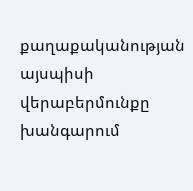քաղաքականության այսպիսի վերաբերմունքը խանգարում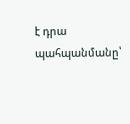է դրա պահպանմանը՝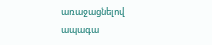առաջացնելով ապագա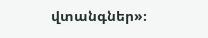վտանգներ»։